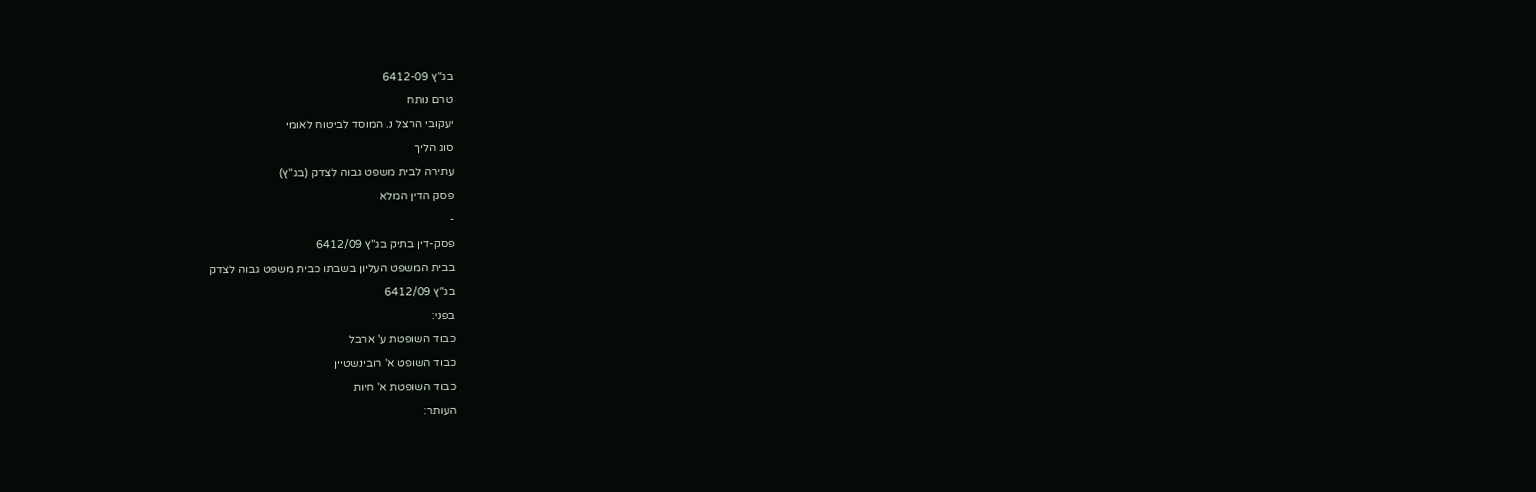בג"ץ 6412-09
טרם נותח
יעקובי הרצל נ. המוסד לביטוח לאומי
סוג הליך
עתירה לבית משפט גבוה לצדק (בג"ץ)
פסק הדין המלא
-
פסק-דין בתיק בג"ץ 6412/09
בבית המשפט העליון בשבתו כבית משפט גבוה לצדק
בג"ץ 6412/09
בפני:
כבוד השופטת ע' ארבל
כבוד השופט א' רובינשטיין
כבוד השופטת א' חיות
העותר: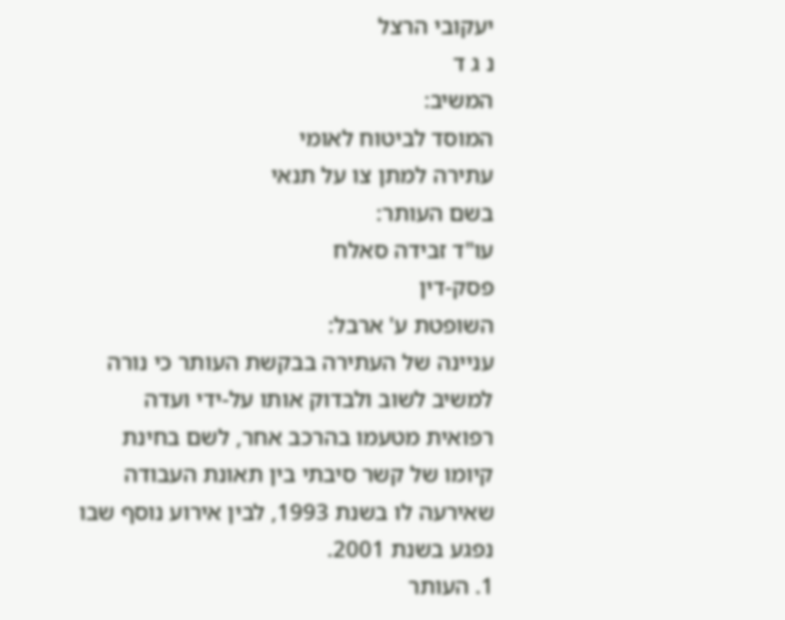יעקובי הרצל
נ ג ד
המשיב:
המוסד לביטוח לאומי
עתירה למתן צו על תנאי
בשם העותר:
עו"ד זבידה סאלח
פסק-דין
השופטת ע' ארבל:
עניינה של העתירה בבקשת העותר כי נורה למשיב לשוב ולבדוק אותו על-ידי ועדה רפואית מטעמו בהרכב אחר, לשם בחינת קיומו של קשר סיבתי בין תאונת העבודה שאירעה לו בשנת 1993, לבין אירוע נוסף שבו נפגע בשנת 2001.
1. העותר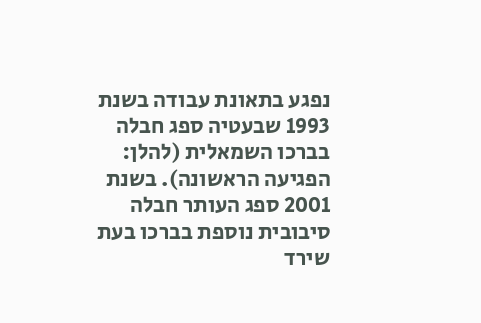נפגע בתאונת עבודה בשנת 1993 שבעטיה ספג חבלה בברכו השמאלית (להלן: הפגיעה הראשונה). בשנת 2001 ספג העותר חבלה סיבובית נוספת בברכו בעת שירד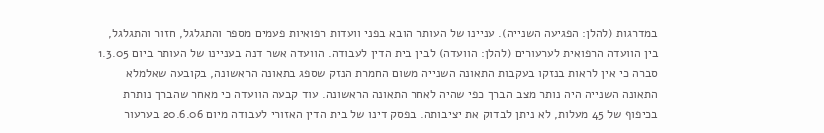במדרגות (להלן: הפגיעה השנייה). עניינו של העותר הובא בפני וועדות רפואיות פעמים מספר והתגלגל, חזור והתגלגל, בין הוועדה הרפואית לערעורים (להלן: הוועדה) לבין בית הדין לעבודה. הוועדה אשר דנה בעניינו של העותר ביום 1.3.05 סברה כי אין לראות בנזקו בעקבות התאונה השנייה משום החמרת הנזק שספג בתאונה הראשונה, בקובעה שאלמלא התאונה השנייה היה נותר מצב הברך כפי שהיה לאחר התאונה הראשונה. עוד קבעה הוועדה כי מאחר שהברך נותרת בכיפוף של 45 מעלות, לא ניתן לבדוק את יציבותה. בפסק דינו של בית הדין האזורי לעבודה מיום 20.6.06 בערעור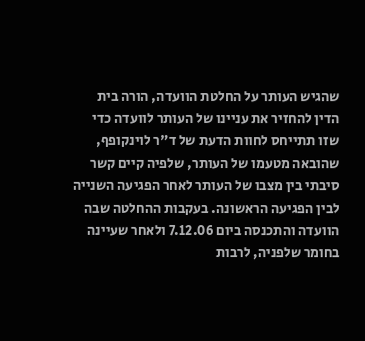שהגיש העותר על החלטת הוועדה, הורה בית הדין להחזיר את עניינו של העותר לוועדה כדי שזו תתייחס לחוות הדעת של ד"ר לוינקופף, שהובאה מטעמו של העותר, שלפיה קיים קשר סיבתי בין מצבו של העותר לאחר הפגיעה השנייה לבין הפגיעה הראשונה. בעקבות ההחלטה שבה הוועדה והתכנסה ביום 7.12.06 ולאחר שעיינה בחומר שלפניה, לרבות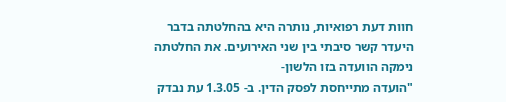חוות דעת רפואיות, נותרה היא בהחלטתה בדבר היעדר קשר סיבתי בין שני האירועים. את החלטתה נימקה הוועדה בזו הלשון-
"הועדה מתייחסת לפסק הדין. ב- 1.3.05 עת נבדק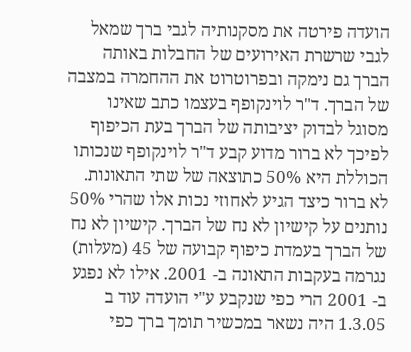הועדה פירטה את מסקנותיה לגבי ברך שמאל לגבי שרשרת האירועים של החבלות באותה הברך גם נימקה ובפרוטרוט את ההחמרה במצבה של הברך. ד"ר לוינקופף בעצמו כתב שאינו מסוגל לבדוק יציבותה של הברך בעת הכיפוף לפיכך לא ברור מדוע קבע ד"ר לוינקופף שנכותו הכוללת היא 50% כתוצאה של שתי התאונות. לא ברור כיצד הגיע לאחוזי נכות אלו שהרי 50% נותנים על קישיון לא נח של הברך. קישיון לא נח של הברך בעמדת כיפוף קבועה של 45 (מעלות) נגרמה בעקבות התאונה ב- 2001. אילו לא נפגע ב- 2001 הרי כפי שנקבע ע"י הועדה עוד ב 1.3.05 היה נשאר במכשיר תומך ברך כפי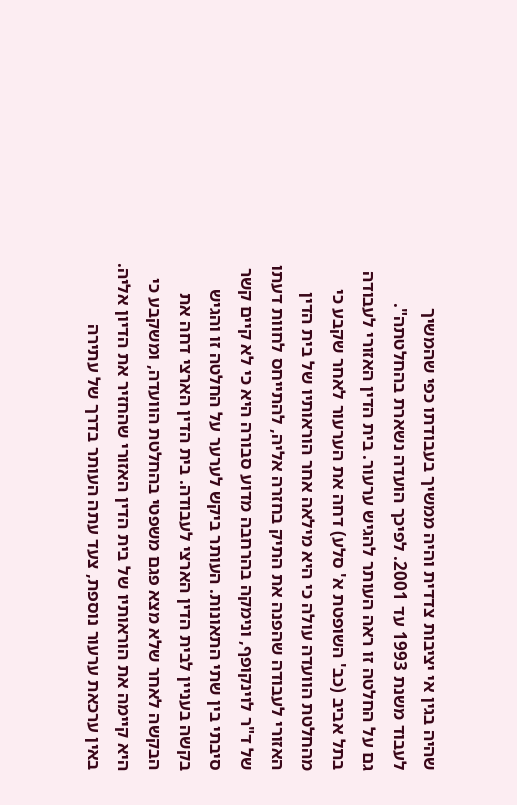שהיה בגין אי יציבות צדדית והיה ממשיך בעבודתו כפי שהמשיך לעבוד משנת 1993 עד 2001. לפיכך הועדה נשארת בהחלטתה".
גם על החלטה זו ראה העותר להגיש ערעור. בית הדין האזורי לעבודה בתל אביב (כב' השופטת א' סלע) דחה את הערעור לאחר שקבע כי מהחלטת הוועדה עולה כי היא מילאה אחר הוראותיו של בית הדין האזורי לעבודה שהפנה את התיק בחזרה אליה, להתייחס לחוות דעתו של ד"ר לוינקופף, ונימקה בהרחבה מדוע סבורה היא כי לא קיים קשר סיבתי בין שתי התאונות. העותר ביקש לערער על החלטה זו והגיש בקשה בעניין לבית הדין הארצי לעבודה. בית הדין הארצי דחה את הבקשה לאחר שלא מצא פגם משפטי בהחלטת הוועדה, ומשקבע כי היא קיימה את הוראותיו של בית הדין האזורי שהחזיר את הדיון אליה. באין ערכאת ערעור נוספת, צעד עתה העותר בדרך של עתירה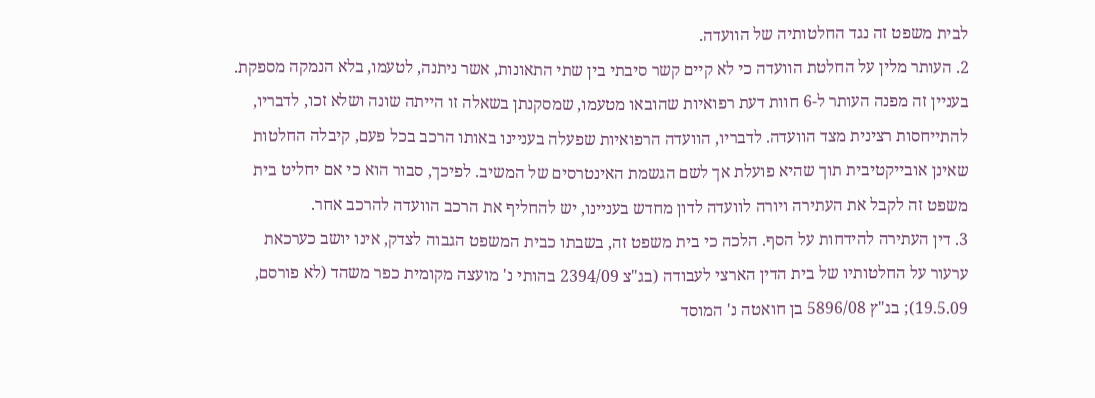לבית משפט זה נגד החלטותיה של הוועדה.
2. העותר מלין על החלטת הוועדה כי לא קיים קשר סיבתי בין שתי התאונות, אשר ניתנה, לטעמו, בלא הנמקה מספקת. בעניין זה מפנה העותר ל-6 חוות דעת רפואיות שהובאו מטעמו, שמסקנתן בשאלה זו הייתה שונה ושלא זכו, לדבריו, להתייחסות רצינית מצד הוועדה. לדבריו, הוועדה הרפואיות שפעלה בעניינו באותו הרכב בכל פעם, קיבלה החלטות שאינן אובייקטיבית תוך שהיא פועלת אך לשם הגשמת האינטרסים של המשיב. לפיכך, סבור הוא כי אם יחליט בית משפט זה לקבל את העתירה ויורה לוועדה לדון מחדש בעניינו, יש להחליף את הרכב הוועדה להרכב אחר.
3. דין העתירה להידחות על הסף. הלכה כי בית משפט זה, בשבתו כבית המשפט הגבוה לצדק, אינו יושב כערכאת ערעור על החלטותיו של בית הדין הארצי לעבודה (בג"צ 2394/09 בהותי נ' מועצה מקומית כפר משהד (לא פורסם, 19.5.09); בג"ץ 5896/08 בן חואטה נ' המוסד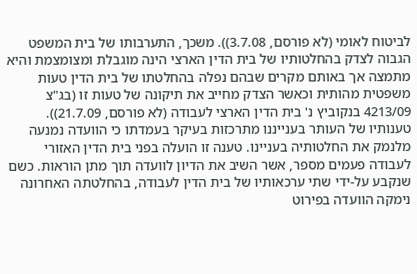לביטוח לאומי (לא פורסם, 3.7.08)). משכך, התערבותו של בית המשפט הגבוה לצדק בהחלטותיו של בית הדין הארצי הינה מוגבלת ומצומצמת והיא מתמצה אך באותם מקרים שבהם נפלה בהחלטתו של בית הדין טעות משפטית מהותית וכאשר הצדק מחייב את תיקונה של טעות זו (בג"צ 4213/09 בנקוביץ נ' בית הדין הארצי לעבודה (לא פורסם, 21.7.09)). טענותיו של העותר בענייננו מתרכזות בעיקר בעמדתו כי הוועדה נמנעה מלנמק את החלטותיה בעניינו. טענה זו הועלה בפני בית הדין האזורי לעבודה פעמים מספר, אשר השיב את הדיון לוועדה תוך מתן הוראות. כשם שנקבע על-ידי שתי ערכאותיו של בית הדין לעבודה, בהחלטתה האחרונה נימקה הוועדה בפירוט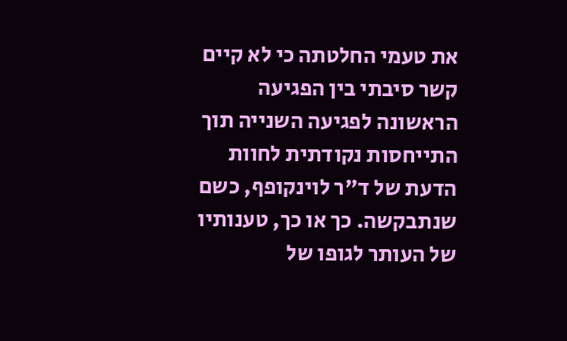את טעמי החלטתה כי לא קיים קשר סיבתי בין הפגיעה הראשונה לפגיעה השנייה תוך התייחסות נקודתית לחוות הדעת של ד"ר לוינקופף, כשם שנתבקשה. כך או כך, טענותיו של העותר לגופו של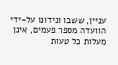עניין, ששבו ונידונו על-ידי הוועדה מספר פעמים, אינן מעלות כל טעות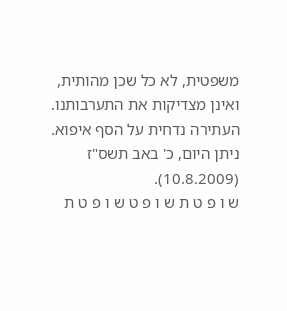משפטית, לא כל שכן מהותית, ואינן מצדיקות את התערבותנו.
העתירה נדחית על הסף איפוא.
ניתן היום, כ' באב תשס"ז (10.8.2009).
ש ו פ ט ת ש ו פ ט ש ו פ ט ת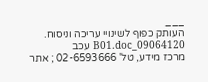___
העותק כפוף לשינויי עריכה וניסוח. 09064120_B01.doc עכב
מרכז מידע, טל' 02-6593666 ; אתר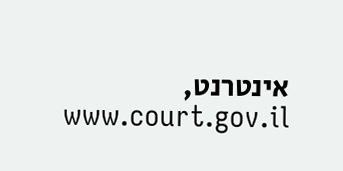אינטרנט, www.court.gov.il